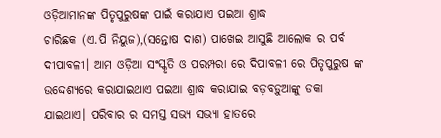ଓଡ଼ିଆମାନଙ୍କ ପିତୃପୁରୁଷଙ୍କ ପାଇଁ କରାଯାଏ ପଇଆ ଶ୍ରାଦ୍ଧ
ଚାରିଛକ (ଏ.ପି ନିୟୁଜ),(ସନ୍ତୋଷ ଦାଶ) ପାଖେଇ ଆସୁଛି ଆଲୋକ ର ପର୍ବ ଦୀପାବଳୀ। ଆମ ଓଡ଼ିଆ ସଂସ୍କୃତି ଓ ପରମ୍ପରା ରେ ଦିପାବଳୀ ରେ ପିତୃପୁରୁଷ ଙ୍କ ଉଦ୍ଦେଶ୍ୟରେ କରାଯାଇଥାଏ ପଇଆ ଶ୍ରାଦ୍ଧ କରାଯାଇ ବଡ଼ବଡ଼ୁଆଙ୍କୁ ଡକା ଯାଇଥାଏ। ପରିବାର ର ସମସ୍ତ ସଭ୍ୟ ସଭ୍ୟା ହାତରେ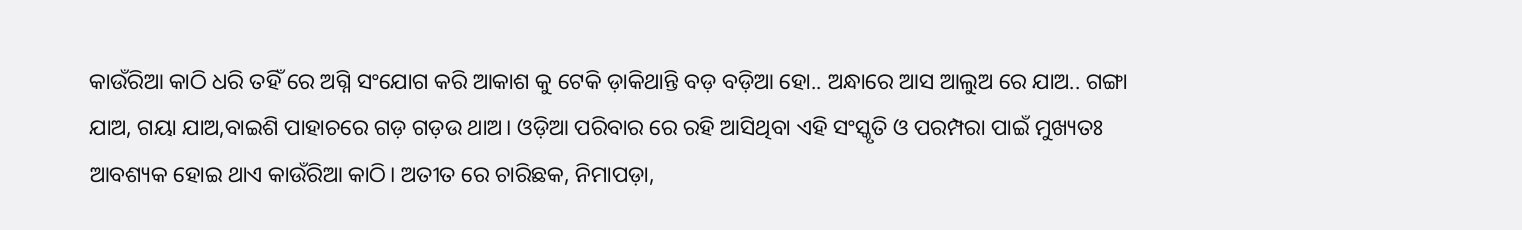କାଉଁରିଆ କାଠି ଧରି ତହିଁ ରେ ଅଗ୍ନି ସଂଯୋଗ କରି ଆକାଶ କୁ ଟେକି ଡ଼ାକିଥାନ୍ତି ବଡ଼ ବଡ଼ିଆ ହୋ.. ଅନ୍ଧାରେ ଆସ ଆଲୁଅ ରେ ଯାଅ.. ଗଙ୍ଗା ଯାଅ, ଗୟା ଯାଅ,ବାଇଶି ପାହାଚରେ ଗଡ଼ ଗଡ଼ଉ ଥାଅ। ଓଡ଼ିଆ ପରିବାର ରେ ରହି ଆସିଥିବା ଏହି ସଂସ୍କୃତି ଓ ପରମ୍ପରା ପାଇଁ ମୁଖ୍ୟତଃ ଆବଶ୍ୟକ ହୋଇ ଥାଏ କାଉଁରିଆ କାଠି। ଅତୀତ ରେ ଚାରିଛକ, ନିମାପଡ଼ା,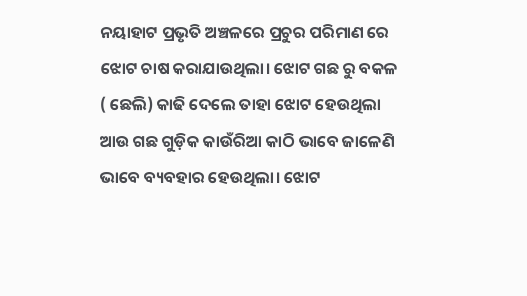ନୟାହାଟ ପ୍ରଭୃତି ଅଞ୍ଚଳରେ ପ୍ରଚୁର ପରିମାଣ ରେ ଝୋଟ ଚାଷ କରାଯାଉଥିଲା। ଝୋଟ ଗଛ ରୁ ବକଳ ( ଛେଲି) କାଢି ଦେଲେ ତାହା ଝୋଟ ହେଉଥିଲା ଆଉ ଗଛ ଗୁଡ଼ିକ କାଉଁରିଆ କାଠି ଭାବେ ଜାଳେଣି ଭାବେ ବ୍ୟବହାର ହେଉଥିଲା। ଝୋଟ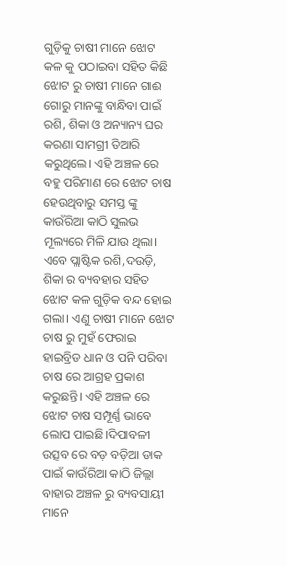ଗୁଡ଼ିକୁ ଚାଷୀ ମାନେ ଝୋଟ କଳ କୁ ପଠାଇବା ସହିତ କିଛି ଝୋଟ ରୁ ଚାଷୀ ମାନେ ଗାଈ ଗୋରୁ ମାନଙ୍କୁ ବାନ୍ଧିବା ପାଇଁ ରଶି, ଶିକା ଓ ଅନ୍ୟାନ୍ୟ ଘର କରଣା ସାମଗ୍ରୀ ତିଆରି କରୁଥିଲେ। ଏହି ଅଞ୍ଚଳ ରେ ବହୁ ପରିମାଣ ରେ ଝୋଟ ଚାଷ ହେଉଥିବାରୁ ସମସ୍ତ ଙ୍କୁ କାଉଁରିଆ କାଠି ସୁଲଭ ମୂଲ୍ୟରେ ମିଳି ଯାଉ ଥିଲା। ଏବେ ପ୍ଲାଷ୍ଟିକ ରଶି,ଦଉଡ଼ି, ଶିକା ର ବ୍ୟବହାର ସହିତ ଝୋଟ କଳ ଗୁଡ଼ିକ ବନ୍ଦ ହୋଇ ଗଲା। ଏଣୁ ଚାଷୀ ମାନେ ଝୋଟ ଚାଷ ରୁ ମୁହଁ ଫେରାଇ ହାଇବ୍ରିଡ ଧାନ ଓ ପନି ପରିବା ଚାଷ ରେ ଆଗ୍ରହ ପ୍ରକାଶ କରୁଛନ୍ତି। ଏହି ଅଞ୍ଚଳ ରେ ଝୋଟ ଚାଷ ସମ୍ପୂର୍ଣ୍ଣ ଭାବେ ଲୋପ ପାଇଛି।ଦିପାବଳୀ ଉତ୍ସବ ରେ ବଡ଼ ବଡ଼ିଆ ଡାକ ପାଇଁ କାଉଁରିଆ କାଠି ଜିଲ୍ଲା ବାହାର ଅଞ୍ଚଳ ରୁ ବ୍ୟବସାୟୀ ମାନେ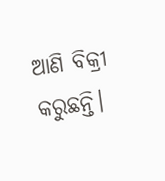ଆଣି ବିକ୍ରୀ କରୁଛନ୍ତି।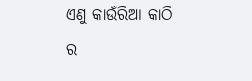ଏଣୁ କାଉଁରିଆ କାଠି ର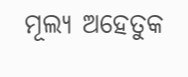ମୂଲ୍ୟ ଅହେତୁକ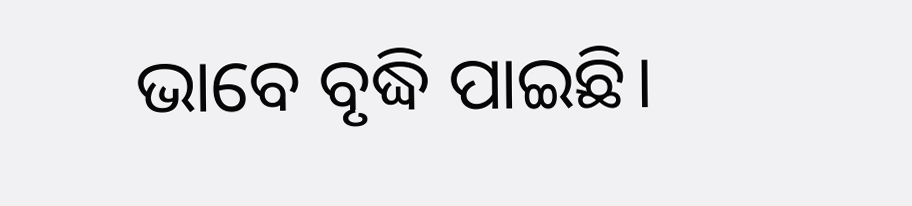ଭାବେ ବୃଦ୍ଧି ପାଇଛି।